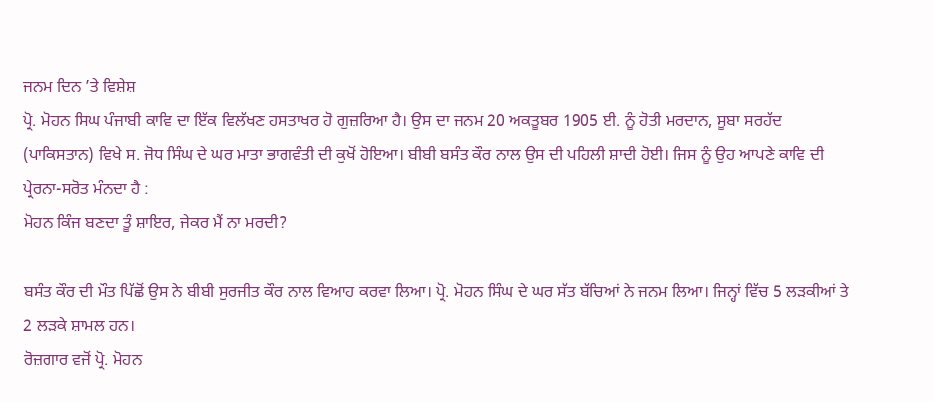ਜਨਮ ਦਿਨ ’ਤੇ ਵਿਸ਼ੇਸ਼
ਪ੍ਰੋ. ਮੋਹਨ ਸਿਘ ਪੰਜਾਬੀ ਕਾਵਿ ਦਾ ਇੱਕ ਵਿਲੱਖਣ ਹਸਤਾਖਰ ਹੋ ਗੁਜ਼ਰਿਆ ਹੈ। ਉਸ ਦਾ ਜਨਮ 20 ਅਕਤੂਬਰ 1905 ਈ. ਨੂੰ ਹੋਤੀ ਮਰਦਾਨ, ਸੂਬਾ ਸਰਹੱਦ (ਪਾਕਿਸਤਾਨ) ਵਿਖੇ ਸ. ਜੋਧ ਸਿੰਘ ਦੇ ਘਰ ਮਾਤਾ ਭਾਗਵੰਤੀ ਦੀ ਕੁਖੋਂ ਹੋਇਆ। ਬੀਬੀ ਬਸੰਤ ਕੌਰ ਨਾਲ ਉਸ ਦੀ ਪਹਿਲੀ ਸ਼ਾਦੀ ਹੋਈ। ਜਿਸ ਨੂੰ ਉਹ ਆਪਣੇ ਕਾਵਿ ਦੀ ਪ੍ਰੇਰਨਾ-ਸਰੋਤ ਮੰਨਦਾ ਹੈ :
ਮੋਹਨ ਕਿੰਜ ਬਣਦਾ ਤੂੰ ਸ਼ਾਇਰ, ਜੇਕਰ ਮੈਂ ਨਾ ਮਰਦੀ?

ਬਸੰਤ ਕੌਰ ਦੀ ਮੌਤ ਪਿੱਛੋਂ ਉਸ ਨੇ ਬੀਬੀ ਸੁਰਜੀਤ ਕੌਰ ਨਾਲ ਵਿਆਹ ਕਰਵਾ ਲਿਆ। ਪ੍ਰੋ. ਮੋਹਨ ਸਿੰਘ ਦੇ ਘਰ ਸੱਤ ਬੱਚਿਆਂ ਨੇ ਜਨਮ ਲਿਆ। ਜਿਨ੍ਹਾਂ ਵਿੱਚ 5 ਲੜਕੀਆਂ ਤੇ 2 ਲੜਕੇ ਸ਼ਾਮਲ ਹਨ।
ਰੋਜ਼ਗਾਰ ਵਜੋਂ ਪ੍ਰੋ. ਮੋਹਨ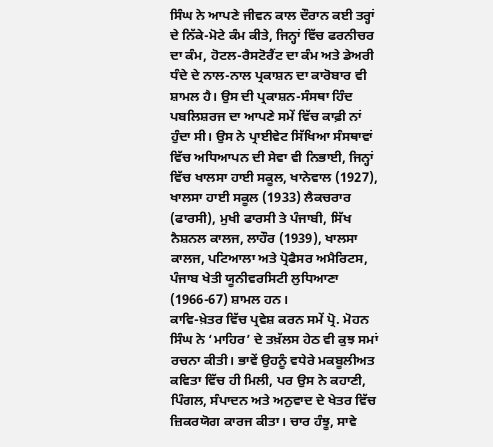ਸਿੰਘ ਨੇ ਆਪਣੇ ਜੀਵਨ ਕਾਲ ਦੌਰਾਨ ਕਈ ਤਰ੍ਹਾਂ ਦੇ ਨਿੱਕੇ-ਮੋਟੇ ਕੰਮ ਕੀਤੇ, ਜਿਨ੍ਹਾਂ ਵਿੱਚ ਫਰਨੀਚਰ ਦਾ ਕੰਮ, ਹੋਟਲ-ਰੈਸਟੋਰੈਂਟ ਦਾ ਕੰਮ ਅਤੇ ਡੇਅਰੀ ਧੰਦੇ ਦੇ ਨਾਲ-ਨਾਲ ਪ੍ਰਕਾਸ਼ਨ ਦਾ ਕਾਰੋਬਾਰ ਵੀ ਸ਼ਾਮਲ ਹੈ। ਉਸ ਦੀ ਪ੍ਰਕਾਸ਼ਨ-ਸੰਸਥਾ ਹਿੰਦ ਪਬਲਿਸ਼ਰਜ ਦਾ ਆਪਣੇ ਸਮੇਂ ਵਿੱਚ ਕਾਫ਼ੀ ਨਾਂ ਹੁੰਦਾ ਸੀ। ਉਸ ਨੇ ਪ੍ਰਾਈਵੇਟ ਸਿੱਖਿਆ ਸੰਸਥਾਵਾਂ ਵਿੱਚ ਅਧਿਆਪਨ ਦੀ ਸੇਵਾ ਵੀ ਨਿਭਾਈ, ਜਿਨ੍ਹਾਂ ਵਿੱਚ ਖਾਲਸਾ ਹਾਈ ਸਕੂਲ, ਖਾਨੇਵਾਲ (1927), ਖਾਲਸਾ ਹਾਈ ਸਕੂਲ (1933) ਲੈਕਚਰਾਰ (ਫਾਰਸੀ), ਮੁਖੀ ਫਾਰਸੀ ਤੇ ਪੰਜਾਬੀ, ਸਿੱਖ ਨੈਸ਼ਨਲ ਕਾਲਜ, ਲਾਹੌਰ (1939), ਖਾਲਸਾ ਕਾਲਜ, ਪਟਿਆਲਾ ਅਤੇ ਪ੍ਰੋਫੈਸਰ ਅਮੈਰਿਟਸ, ਪੰਜਾਬ ਖੇਤੀ ਯੂਨੀਵਰਸਿਟੀ ਲੁਧਿਆਣਾ (1966-67) ਸ਼ਾਮਲ ਹਨ।
ਕਾਵਿ-ਖ਼ੇਤਰ ਵਿੱਚ ਪ੍ਰਵੇਸ਼ ਕਰਨ ਸਮੇਂ ਪ੍ਰੋ. ਮੋਹਨ ਸਿੰਘ ਨੇ ‘ਮਾਹਿਰ’ ਦੇ ਤਖ਼ੱਲਸ ਹੇਠ ਵੀ ਕੁਝ ਸਮਾਂ ਰਚਨਾ ਕੀਤੀ। ਭਾਵੇਂ ਉਹਨੂੰ ਵਧੇਰੇ ਮਕਬੂਲੀਅਤ ਕਵਿਤਾ ਵਿੱਚ ਹੀ ਮਿਲੀ, ਪਰ ਉਸ ਨੇ ਕਹਾਣੀ, ਪਿੰਗਲ, ਸੰਪਾਦਨ ਅਤੇ ਅਨੁਵਾਦ ਦੇ ਖੇਤਰ ਵਿੱਚ ਜ਼ਿਕਰਯੋਗ ਕਾਰਜ ਕੀਤਾ। ਚਾਰ ਹੰਝੂ, ਸਾਵੇ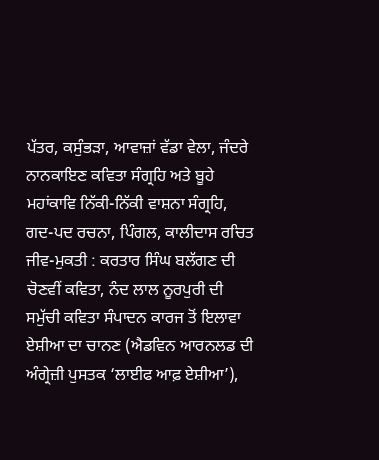ਪੱਤਰ, ਕਸੁੰਭੜਾ, ਆਵਾਜ਼ਾਂ ਵੱਡਾ ਵੇਲਾ, ਜੰਦਰੇ ਨਾਨਕਾਇਣ ਕਵਿਤਾ ਸੰਗ੍ਰਹਿ ਅਤੇ ਬੂਹੇ ਮਹਾਂਕਾਵਿ ਨਿੱਕੀ-ਨਿੱਕੀ ਵਾਸ਼ਨਾ ਸੰਗ੍ਰਹਿ, ਗਦ-ਪਦ ਰਚਨਾ, ਪਿੰਗਲ, ਕਾਲੀਦਾਸ ਰਚਿਤ ਜੀਵ-ਮੁਕਤੀ : ਕਰਤਾਰ ਸਿੰਘ ਬਲੱਗਣ ਦੀ ਚੋਣਵੀਂ ਕਵਿਤਾ, ਨੰਦ ਲਾਲ ਨੂਰਪੁਰੀ ਦੀ ਸਮੁੱਚੀ ਕਵਿਤਾ ਸੰਪਾਦਨ ਕਾਰਜ ਤੋਂ ਇਲਾਵਾ ਏਸ਼ੀਆ ਦਾ ਚਾਨਣ (ਐਡਵਿਨ ਆਰਨਲਡ ਦੀ ਅੰਗ੍ਰੇਜ਼ੀ ਪੁਸਤਕ ‘ਲਾਈਫ ਆਫ਼ ਏਸ਼ੀਆ’),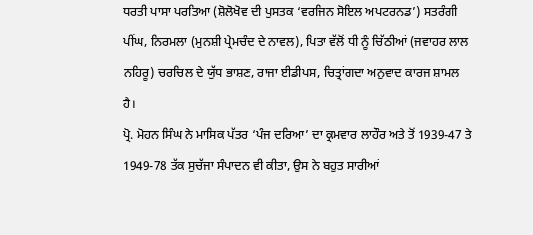ਧਰਤੀ ਪਾਸਾ ਪਰਤਿਆ (ਸ਼ੋਲੋਖੋਵ ਦੀ ਪੁਸਤਕ ‘ਵਰਜਿਨ ਸੋਇਲ ਅਪਟਰਨਡ’) ਸਤਰੰਗੀ ਪੀਂਘ, ਨਿਰਮਲਾ (ਮੁਨਸ਼ੀ ਪ੍ਰੇਮਚੰਦ ਦੇ ਨਾਵਲ), ਪਿਤਾ ਵੱਲੋਂ ਧੀ ਨੂੰ ਚਿੱਠੀਆਂ (ਜਵਾਹਰ ਲਾਲ ਨਹਿਰੂ) ਚਰਚਿਲ ਦੇ ਯੁੱਧ ਭਾਸ਼ਣ, ਰਾਜਾ ਈਡੀਪਸ, ਚਿਤ੍ਰਾਂਗਦਾ ਅਨੁਵਾਦ ਕਾਰਜ ਸ਼ਾਮਲ ਹੈ।
ਪ੍ਰੋ. ਮੋਹਨ ਸਿੰਘ ਨੇ ਮਾਸਿਕ ਪੱਤਰ ‘ਪੰਜ ਦਰਿਆ’ ਦਾ ਕ੍ਰਮਵਾਰ ਲਾਹੌਰ ਅਤੇ ਤੋਂ 1939-47 ਤੇ 1949-78 ਤੱਕ ਸੁਚੱਜਾ ਸੰਪਾਦਨ ਵੀ ਕੀਤਾ, ਉਸ ਨੇ ਬਹੁਤ ਸਾਰੀਆਂ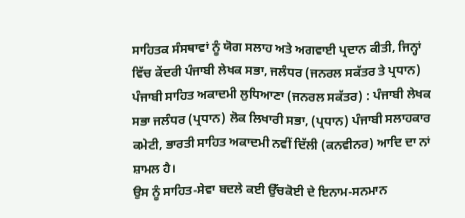ਸਾਹਿਤਕ ਸੰਸਥਾਵਾਂ ਨੂੰ ਯੋਗ ਸਲਾਹ ਅਤੇ ਅਗਵਾਈ ਪ੍ਰਦਾਨ ਕੀਤੀ, ਜਿਨ੍ਹਾਂ ਵਿੱਚ ਕੇਂਦਰੀ ਪੰਜਾਬੀ ਲੇਖਕ ਸਭਾ, ਜਲੰਧਰ (ਜਨਰਲ ਸਕੱਤਰ ਤੇ ਪ੍ਰਧਾਨ) ਪੰਜਾਬੀ ਸਾਹਿਤ ਅਕਾਦਮੀ ਲੁਧਿਆਣਾ (ਜਨਰਲ ਸਕੱਤਰ) : ਪੰਜਾਬੀ ਲੇਖਕ ਸਭਾ ਜਲੰਧਰ (ਪ੍ਰਧਾਨ) ਲੋਕ ਲਿਖਾਰੀ ਸਭਾ, (ਪ੍ਰਧਾਨ) ਪੰਜਾਬੀ ਸਲਾਹਕਾਰ ਕਮੇਟੀ, ਭਾਰਤੀ ਸਾਹਿਤ ਅਕਾਦਮੀ ਨਵੀਂ ਦਿੱਲੀ (ਕਨਵੀਨਰ) ਆਦਿ ਦਾ ਨਾਂ ਸ਼ਾਮਲ ਹੈ।
ਉਸ ਨੂੰ ਸਾਹਿਤ-ਸੇਵਾ ਬਦਲੇ ਕਈ ਉੱਚਕੋਈ ਦੇ ਇਨਾਮ-ਸਨਮਾਨ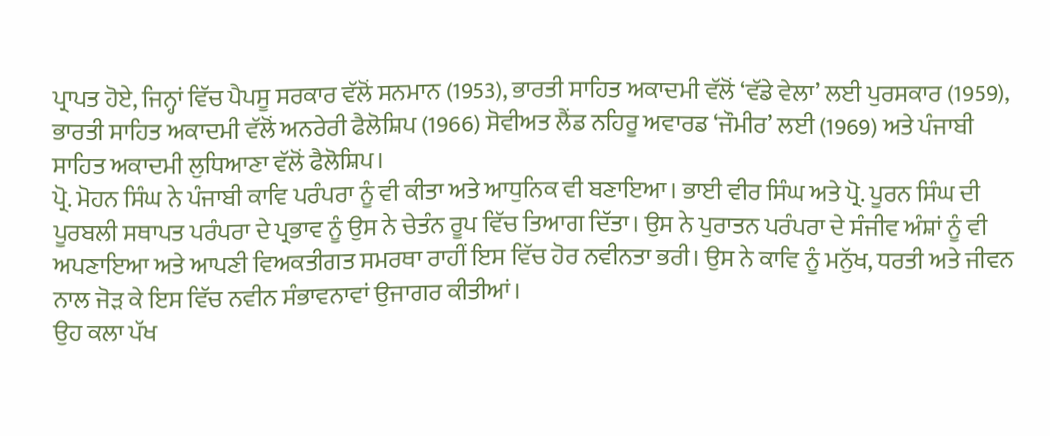ਪ੍ਰਾਪਤ ਹੋਏ, ਜਿਨ੍ਹਾਂ ਵਿੱਚ ਪੈਪਸੂ ਸਰਕਾਰ ਵੱਲੋਂ ਸਨਮਾਨ (1953), ਭਾਰਤੀ ਸਾਹਿਤ ਅਕਾਦਮੀ ਵੱਲੋਂ ‘ਵੱਡੇ ਵੇਲਾ’ ਲਈ ਪੁਰਸਕਾਰ (1959), ਭਾਰਤੀ ਸਾਹਿਤ ਅਕਾਦਮੀ ਵੱਲੋਂ ਅਨਰੇਰੀ ਫੈਲੋਸ਼ਿਪ (1966) ਸੋਵੀਅਤ ਲੈਂਡ ਨਹਿਰੂ ਅਵਾਰਡ ‘ਜੌਮੀਰ’ ਲਈ (1969) ਅਤੇ ਪੰਜਾਬੀ ਸਾਹਿਤ ਅਕਾਦਮੀ ਲੁਧਿਆਣਾ ਵੱਲੋਂ ਫੈਲੋਸ਼ਿਪ।
ਪ੍ਰੋ. ਮੋਹਨ ਸਿੰਘ ਨੇ ਪੰਜਾਬੀ ਕਾਵਿ ਪਰੰਪਰਾ ਨੂੰ ਵੀ ਕੀਤਾ ਅਤੇ ਆਧੁਨਿਕ ਵੀ ਬਣਾਇਆ। ਭਾਈ ਵੀਰ ਸਿੰਘ ਅਤੇ ਪ੍ਰੋ. ਪੂਰਨ ਸਿੰਘ ਦੀ ਪੂਰਬਲੀ ਸਥਾਪਤ ਪਰੰਪਰਾ ਦੇ ਪ੍ਰਭਾਵ ਨੂੰ ਉਸ ਨੇ ਚੇਤੰਨ ਰੂਪ ਵਿੱਚ ਤਿਆਗ ਦਿੱਤਾ। ਉਸ ਨੇ ਪੁਰਾਤਨ ਪਰੰਪਰਾ ਦੇ ਸੰਜੀਵ ਅੰਸ਼ਾਂ ਨੂੰ ਵੀ ਅਪਣਾਇਆ ਅਤੇ ਆਪਣੀ ਵਿਅਕਤੀਗਤ ਸਮਰਥਾ ਰਾਹੀਂ ਇਸ ਵਿੱਚ ਹੋਰ ਨਵੀਨਤਾ ਭਰੀ। ਉਸ ਨੇ ਕਾਵਿ ਨੂੰ ਮਨੁੱਖ, ਧਰਤੀ ਅਤੇ ਜੀਵਨ ਨਾਲ ਜੋੜ ਕੇ ਇਸ ਵਿੱਚ ਨਵੀਨ ਸੰਭਾਵਨਾਵਾਂ ਉਜਾਗਰ ਕੀਤੀਆਂ।
ਉਹ ਕਲਾ ਪੱਖ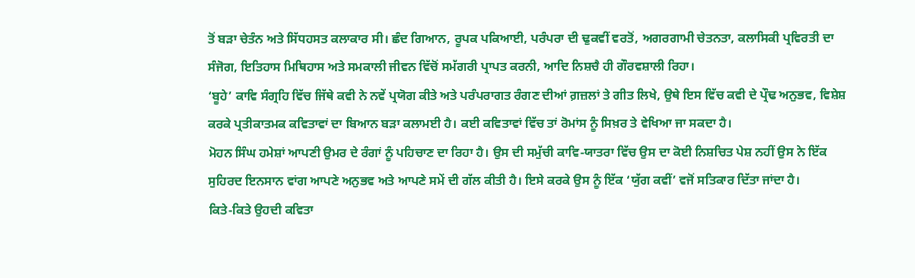ਤੋਂ ਬੜਾ ਚੇਤੰਨ ਅਤੇ ਸਿੱਧਹਸਤ ਕਲਾਕਾਰ ਸੀ। ਛੰਦ ਗਿਆਨ, ਰੂਪਕ ਪਕਿਆਈ, ਪਰੰਪਰਾ ਦੀ ਢੁਕਵੀਂ ਵਰਤੋਂ, ਅਗਰਗਾਮੀ ਚੇਤਨਤਾ, ਕਲਾਸਿਕੀ ਪ੍ਰਵਿਰਤੀ ਦਾ ਸੰਜੋਗ, ਇਤਿਹਾਸ ਮਿਥਿਹਾਸ ਅਤੇ ਸਮਕਾਲੀ ਜੀਵਨ ਵਿੱਚੋਂ ਸਮੱਗਰੀ ਪ੍ਰਾਪਤ ਕਰਨੀ, ਆਦਿ ਨਿਸ਼ਚੈ ਹੀ ਗੌਰਵਸ਼ਾਲੀ ਰਿਹਾ।
‘ਬੂਹੇ’ ਕਾਵਿ ਸੰਗ੍ਰਹਿ ਵਿੱਚ ਜਿੱਥੇ ਕਵੀ ਨੇ ਨਵੇਂ ਪ੍ਰਯੋਗ ਕੀਤੇ ਅਤੇ ਪਰੰਪਰਾਗਤ ਰੰਗਣ ਦੀਆਂ ਗ਼ਜ਼ਲਾਂ ਤੇ ਗੀਤ ਲਿਖੇ, ਉਥੇ ਇਸ ਵਿੱਚ ਕਵੀ ਦੇ ਪ੍ਰੌਢ ਅਨੁਭਵ, ਵਿਸ਼ੇਸ਼ ਕਰਕੇ ਪ੍ਰਤੀਕਾਤਮਕ ਕਵਿਤਾਵਾਂ ਦਾ ਬਿਆਨ ਬੜਾ ਕਲਾਮਈ ਹੈ। ਕਈ ਕਵਿਤਾਵਾਂ ਵਿੱਚ ਤਾਂ ਰੋਮਾਂਸ ਨੂੰ ਸਿਖ਼ਰ ਤੇ ਵੇਖਿਆ ਜਾ ਸਕਦਾ ਹੈ।
ਮੋਹਨ ਸਿੰਘ ਹਮੇਸ਼ਾਂ ਆਪਣੀ ਉਮਰ ਦੇ ਰੰਗਾਂ ਨੂੰ ਪਹਿਚਾਣ ਦਾ ਰਿਹਾ ਹੈ। ਉਸ ਦੀ ਸਮੁੱਚੀ ਕਾਵਿ-ਯਾਤਰਾ ਵਿੱਚ ਉਸ ਦਾ ਕੋਈ ਨਿਸ਼ਚਿਤ ਪੇਸ਼ ਨਹੀਂ ਉਸ ਨੇ ਇੱਕ ਸੁਹਿਰਦ ਇਨਸਾਨ ਵਾਂਗ ਆਪਣੇ ਅਨੁਭਵ ਅਤੇ ਆਪਣੇ ਸਮੇਂ ਦੀ ਗੱਲ ਕੀਤੀ ਹੈ। ਇਸੇ ਕਰਕੇ ਉਸ ਨੂੰ ਇੱਕ ‘ਯੁੱਗ ਕਵੀਂ’ ਵਜੋਂ ਸਤਿਕਾਰ ਦਿੱਤਾ ਜਾਂਦਾ ਹੈ।
ਕਿਤੇ-ਕਿਤੇ ਉਹਦੀ ਕਵਿਤਾ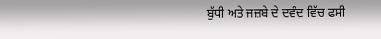ਬੁੱਧੀ ਅਤੇ ਜਜ਼ਬੇ ਦੇ ਦਵੰਦ ਵਿੱਚ ਫਸੀ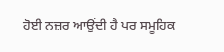ਹੋਈ ਨਜ਼ਰ ਆਉਂਦੀ ਹੈ ਪਰ ਸਮੂਹਿਕ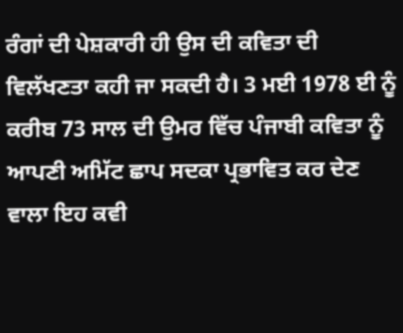ਰੰਗਾਂ ਦੀ ਪੇਸ਼ਕਾਰੀ ਹੀ ਉਸ ਦੀ ਕਵਿਤਾ ਦੀ ਵਿਲੱਖਣਤਾ ਕਹੀ ਜਾ ਸਕਦੀ ਹੈ। 3 ਮਈ 1978 ਈ ਨੂੰ ਕਰੀਬ 73 ਸਾਲ ਦੀ ਉਮਰ ਵਿੱਚ ਪੰਜਾਬੀ ਕਵਿਤਾ ਨੂੰ ਆਪਣੀ ਅਮਿੱਟ ਛਾਪ ਸਦਕਾ ਪ੍ਰਭਾਵਿਤ ਕਰ ਦੇਣ ਵਾਲਾ ਇਹ ਕਵੀ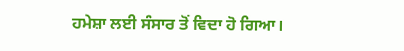ਹਮੇਸ਼ਾ ਲਈ ਸੰਸਾਰ ਤੋਂ ਵਿਦਾ ਹੋ ਗਿਆ।